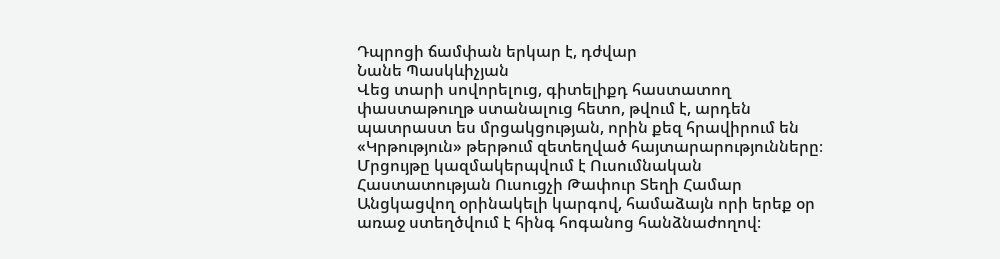Դպրոցի ճամփան երկար է, դժվար
Նանե Պասկևիչյան
Վեց տարի սովորելուց, գիտելիքդ հաստատող փաստաթուղթ ստանալուց հետո, թվում է, արդեն պատրաստ ես մրցակցության, որին քեզ հրավիրում են «Կրթություն» թերթում զետեղված հայտարարությունները։
Մրցույթը կազմակերպվում է Ուսումնական Հաստատության Ուսուցչի Թափուր Տեղի Համար Անցկացվող օրինակելի կարգով, համաձայն որի երեք օր առաջ ստեղծվում է հինգ հոգանոց հանձնաժողով։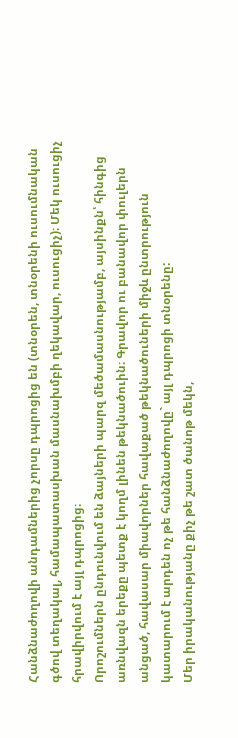Հանձնաժողովի անդամներից չորսը դպրոցից են (տնօրեն, տնօրենի ուսումնական գծով տեղակալ, համապատասխան մասնախմբի ղեկավար, ուսուցիչ)։ Մեկ ուսուցիչ հրավիրվում է այլ դպրոցից։
Որոշումներն ընդունվում են ձայների պարզ մեծամասնությամբ, այսինքն՝ հինգից առնվազն երեքը պետք է կողմ լինեն թեկնածուին։ Գրավոր ու բանավոր փուլերն անցած, հավասար միավորներ հավաքած թեկնածուների միջև ընտրություն կատարում է արդեն ոչ թե հանձնաժողովը` այլ դպրոցի տնօրենը:
Մեր իրականությանը քիչ թե շատ ծանոթ մեկն,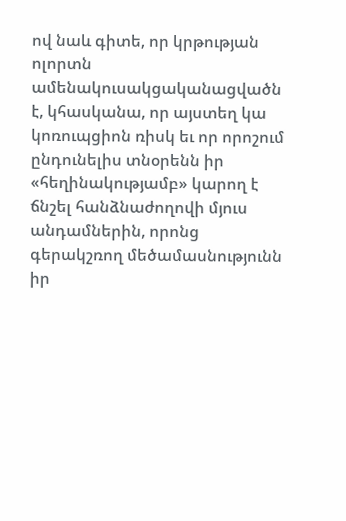ով նաև գիտե, որ կրթության ոլորտն ամենակուսակցականացվածն է, կհասկանա, որ այստեղ կա կոռուպցիոն ռիսկ եւ որ որոշում ընդունելիս տնօրենն իր «հեղինակությամբ» կարող է ճնշել հանձնաժողովի մյուս անդամներին, որոնց գերակշռող մեծամասնությունն իր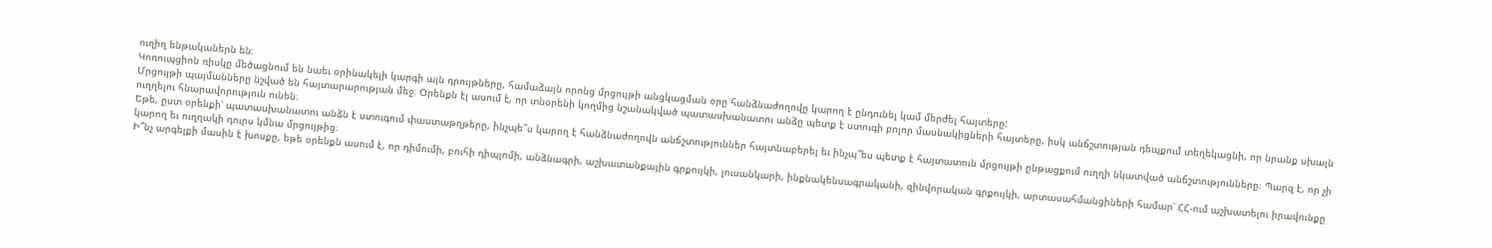ուղիղ ենթականերն են։
Կոռուպցիոն ռիսկը մեծացնում են նաեւ օրինակելի կարգի այն դրույթները, համաձայն որոնց մրցույթի անցկացման օրը հանձնաժողովը կարող է ընդունել կամ մերժել հայտերը:
Մրցույթի պայմանները նշված են հայտարարության մեջ։ Օրենքն էլ ասում է, որ տնօրենի կողմից նշանակված պատասխանատու անձը պետք է ստուգի բոլոր մասնակիցների հայտերը, իսկ անճշտության դեպքում տեղեկացնի, որ նրանք սխալն ուղղելու հնարավորություն ունեն։
Եթե, ըստ օրենքի՝ պատասխանատու անձն է ստուգում փաստաթղթերը, ինչպե՞ս կարող է հանձնաժողովն անճշտություններ հայտնաբերել եւ ինչպ՞ես պետք է հայտատուն մրցույթի ընթացքում ուղղի նկատված անճշտությունները։ Պարզ է, որ չի կարող եւ ուղղակի դուրս կմնա մրցույթից։
Ի՞նչ արգելքի մասին է խոսքը, եթե օրենքն ասում է, որ դիմումի, բուհի դիպլոմի, անձնագրի, աշխատանքային գրքույկի, լուսանկարի, ինքնակենսագրականի, զինվորական գրքույկի, արտասահմանցիների համար՝ ՀՀ-ում աշխատելու իրավունքը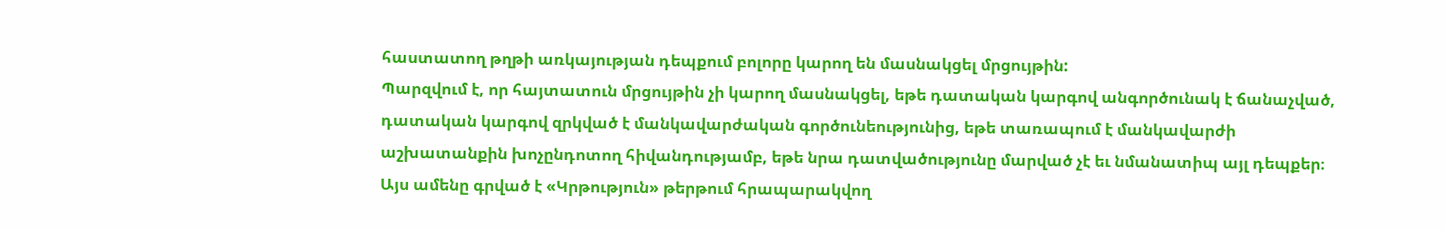հաստատող թղթի առկայության դեպքում բոլորը կարող են մասնակցել մրցույթին:
Պարզվում է, որ հայտատուն մրցույթին չի կարող մասնակցել, եթե դատական կարգով անգործունակ է ճանաչված, դատական կարգով զրկված է մանկավարժական գործունեությունից, եթե տառապում է մանկավարժի աշխատանքին խոչընդոտող հիվանդությամբ, եթե նրա դատվածությունը մարված չէ եւ նմանատիպ այլ դեպքեր։
Այս ամենը գրված է «Կրթություն» թերթում հրապարակվող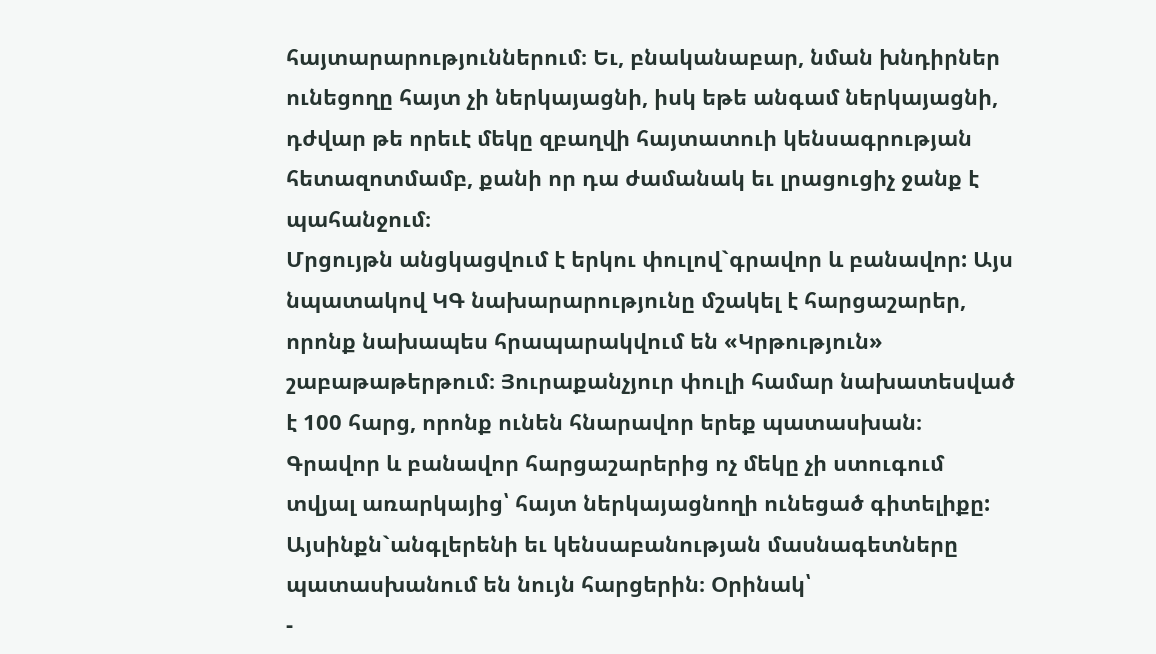հայտարարություններում։ Եւ, բնականաբար, նման խնդիրներ ունեցողը հայտ չի ներկայացնի, իսկ եթե անգամ ներկայացնի, դժվար թե որեւէ մեկը զբաղվի հայտատուի կենսագրության հետազոտմամբ, քանի որ դա ժամանակ եւ լրացուցիչ ջանք է պահանջում։
Մրցույթն անցկացվում է երկու փուլով`գրավոր և բանավոր: Այս նպատակով ԿԳ նախարարությունը մշակել է հարցաշարեր, որոնք նախապես հրապարակվում են «Կրթություն» շաբաթաթերթում։ Յուրաքանչյուր փուլի համար նախատեսված է 100 հարց, որոնք ունեն հնարավոր երեք պատասխան։
Գրավոր և բանավոր հարցաշարերից ոչ մեկը չի ստուգում տվյալ առարկայից՝ հայտ ներկայացնողի ունեցած գիտելիքը: Այսինքն`անգլերենի եւ կենսաբանության մասնագետները պատասխանում են նույն հարցերին։ Օրինակ՝
-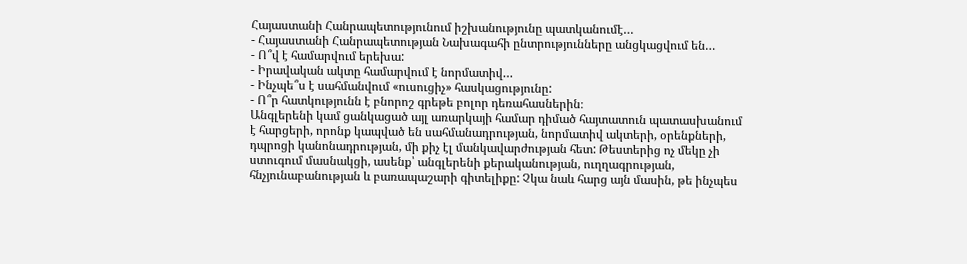Հայաստանի Հանրապետությունում իշխանությունը պատկանումէ…
- Հայաստանի Հանրապետության Նախագահի ընտրությունները անցկացվում են…
- Ո՞վ է համարվում երեխա:
- Իրավական ակտը համարվում է նորմատիվ…
- Ինչպե՞ս է սահմանվում «ուսուցիչ» հասկացությունը:
- Ո՞ր հատկությունն է բնորոշ գրեթե բոլոր դեռահասներին։
Անգլերենի կամ ցանկացած այլ առարկայի համար դիմած հայտատուն պատասխանում է հարցերի, որոնք կապված են սահմանադրության, նորմատիվ ակտերի, օրենքների, դպրոցի կանոնադրության, մի քիչ էլ մանկավարժության հետ: Թեստերից ոչ մեկը չի ստուգում մասնակցի, ասենք՝ անգլերենի քերականության, ուղղագրության, հնչյունաբանության և բառապաշարի գիտելիքը: Չկա նաև հարց այն մասին, թե ինչպես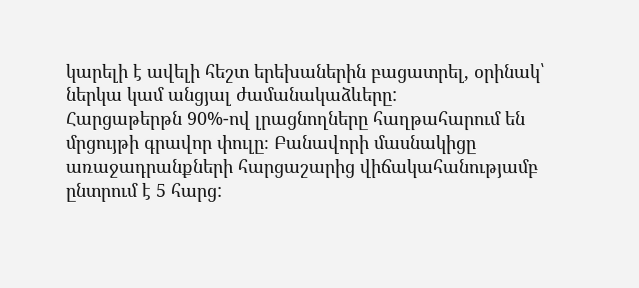կարելի է ավելի հեշտ երեխաներին բացատրել, օրինակ՝ ներկա կամ անցյալ ժամանակաձևերը:
Հարցաթերթն 90%-ով լրացնողները հաղթահարում են մրցույթի գրավոր փուլը։ Բանավորի մասնակիցը առաջադրանքների հարցաշարից վիճակահանությամբ ընտրում է 5 հարց: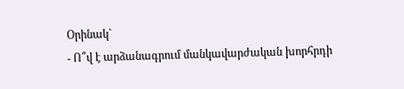Օրինակ`
- Ո՞վ է արձանագրում մանկավարժական խորհրդի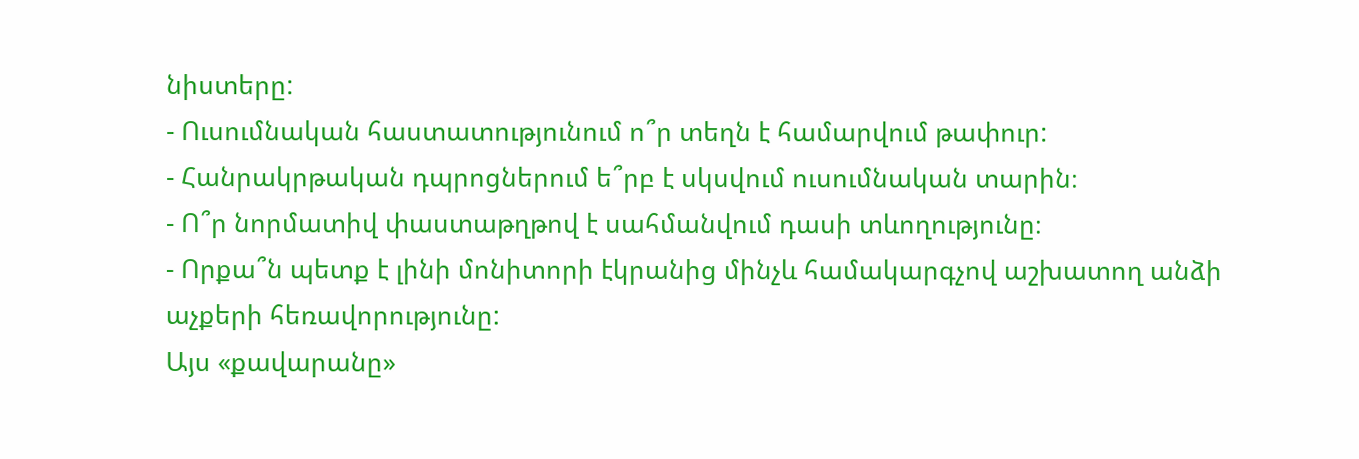նիստերը:
- Ուսումնական հաստատությունում ո՞ր տեղն է համարվում թափուր:
- Հանրակրթական դպրոցներում ե՞րբ է սկսվում ուսումնական տարին։
- Ո՞ր նորմատիվ փաստաթղթով է սահմանվում դասի տևողությունը։
- Որքա՞ն պետք է լինի մոնիտորի էկրանից մինչև համակարգչով աշխատող անձի աչքերի հեռավորությունը:
Այս «քավարանը»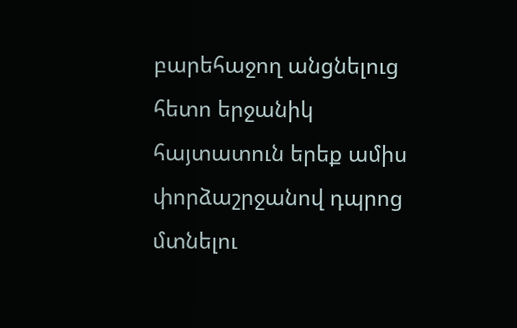բարեհաջող անցնելուց հետո երջանիկ հայտատուն երեք ամիս փորձաշրջանով դպրոց մտնելու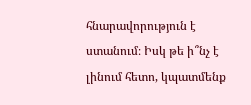հնարավորություն է ստանում։ Իսկ թե ի՞նչ է լինում հետո, կպատմենք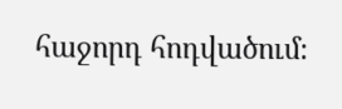հաջորդ հոդվածում։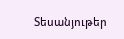Տեսանյութեր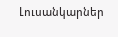Լուսանկարներ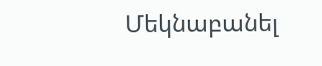Մեկնաբանել